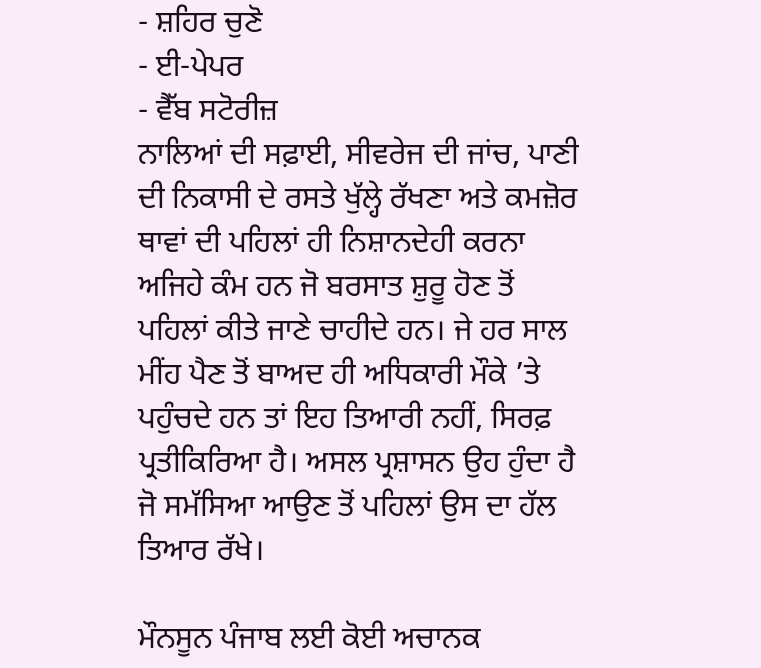- ਸ਼ਹਿਰ ਚੁਣੋ
- ਈ-ਪੇਪਰ
- ਵੈੱਬ ਸਟੋਰੀਜ਼
ਨਾਲਿਆਂ ਦੀ ਸਫ਼ਾਈ, ਸੀਵਰੇਜ ਦੀ ਜਾਂਚ, ਪਾਣੀ ਦੀ ਨਿਕਾਸੀ ਦੇ ਰਸਤੇ ਖੁੱਲ੍ਹੇ ਰੱਖਣਾ ਅਤੇ ਕਮਜ਼ੋਰ ਥਾਵਾਂ ਦੀ ਪਹਿਲਾਂ ਹੀ ਨਿਸ਼ਾਨਦੇਹੀ ਕਰਨਾ ਅਜਿਹੇ ਕੰਮ ਹਨ ਜੋ ਬਰਸਾਤ ਸ਼ੁਰੂ ਹੋਣ ਤੋਂ ਪਹਿਲਾਂ ਕੀਤੇ ਜਾਣੇ ਚਾਹੀਦੇ ਹਨ। ਜੇ ਹਰ ਸਾਲ ਮੀਂਹ ਪੈਣ ਤੋਂ ਬਾਅਦ ਹੀ ਅਧਿਕਾਰੀ ਮੌਕੇ ’ਤੇ ਪਹੁੰਚਦੇ ਹਨ ਤਾਂ ਇਹ ਤਿਆਰੀ ਨਹੀਂ, ਸਿਰਫ਼ ਪ੍ਰਤੀਕਿਰਿਆ ਹੈ। ਅਸਲ ਪ੍ਰਸ਼ਾਸਨ ਉਹ ਹੁੰਦਾ ਹੈ ਜੋ ਸਮੱਸਿਆ ਆਉਣ ਤੋਂ ਪਹਿਲਾਂ ਉਸ ਦਾ ਹੱਲ ਤਿਆਰ ਰੱਖੇ।

ਮੌਨਸੂਨ ਪੰਜਾਬ ਲਈ ਕੋਈ ਅਚਾਨਕ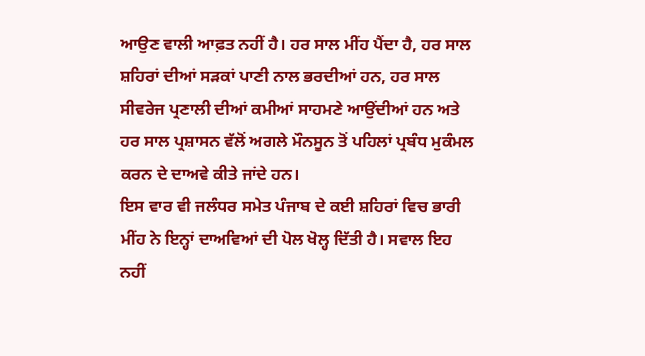ਆਉਣ ਵਾਲੀ ਆਫ਼ਤ ਨਹੀਂ ਹੈ। ਹਰ ਸਾਲ ਮੀਂਹ ਪੈਂਦਾ ਹੈ, ਹਰ ਸਾਲ ਸ਼ਹਿਰਾਂ ਦੀਆਂ ਸੜਕਾਂ ਪਾਣੀ ਨਾਲ ਭਰਦੀਆਂ ਹਨ, ਹਰ ਸਾਲ ਸੀਵਰੇਜ ਪ੍ਰਣਾਲੀ ਦੀਆਂ ਕਮੀਆਂ ਸਾਹਮਣੇ ਆਉਂਦੀਆਂ ਹਨ ਅਤੇ ਹਰ ਸਾਲ ਪ੍ਰਸ਼ਾਸਨ ਵੱਲੋਂ ਅਗਲੇ ਮੌਨਸੂਨ ਤੋਂ ਪਹਿਲਾਂ ਪ੍ਰਬੰਧ ਮੁਕੰਮਲ ਕਰਨ ਦੇ ਦਾਅਵੇ ਕੀਤੇ ਜਾਂਦੇ ਹਨ।
ਇਸ ਵਾਰ ਵੀ ਜਲੰਧਰ ਸਮੇਤ ਪੰਜਾਬ ਦੇ ਕਈ ਸ਼ਹਿਰਾਂ ਵਿਚ ਭਾਰੀ ਮੀਂਹ ਨੇ ਇਨ੍ਹਾਂ ਦਾਅਵਿਆਂ ਦੀ ਪੋਲ ਖੋਲ੍ਹ ਦਿੱਤੀ ਹੈ। ਸਵਾਲ ਇਹ ਨਹੀਂ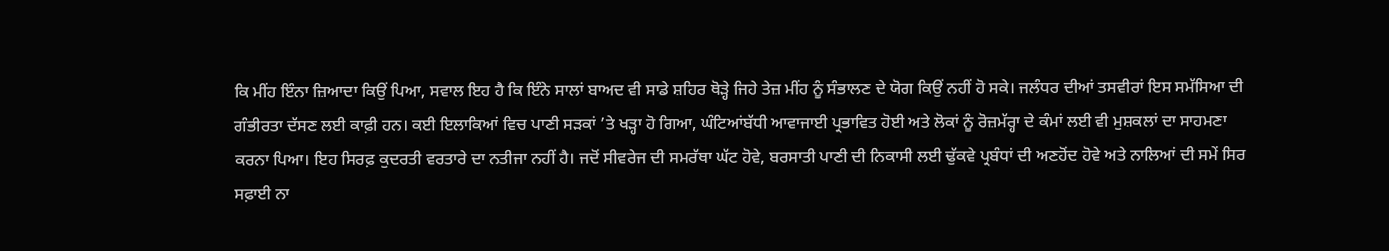ਕਿ ਮੀਂਹ ਇੰਨਾ ਜ਼ਿਆਦਾ ਕਿਉਂ ਪਿਆ, ਸਵਾਲ ਇਹ ਹੈ ਕਿ ਇੰਨੇ ਸਾਲਾਂ ਬਾਅਦ ਵੀ ਸਾਡੇ ਸ਼ਹਿਰ ਥੋੜ੍ਹੇ ਜਿਹੇ ਤੇਜ਼ ਮੀਂਹ ਨੂੰ ਸੰਭਾਲਣ ਦੇ ਯੋਗ ਕਿਉਂ ਨਹੀਂ ਹੋ ਸਕੇ। ਜਲੰਧਰ ਦੀਆਂ ਤਸਵੀਰਾਂ ਇਸ ਸਮੱਸਿਆ ਦੀ ਗੰਭੀਰਤਾ ਦੱਸਣ ਲਈ ਕਾਫ਼ੀ ਹਨ। ਕਈ ਇਲਾਕਿਆਂ ਵਿਚ ਪਾਣੀ ਸੜਕਾਂ ’ਤੇ ਖੜ੍ਹਾ ਹੋ ਗਿਆ, ਘੰਟਿਆਂਬੱਧੀ ਆਵਾਜਾਈ ਪ੍ਰਭਾਵਿਤ ਹੋਈ ਅਤੇ ਲੋਕਾਂ ਨੂੰ ਰੋਜ਼ਮੱਰ੍ਹਾ ਦੇ ਕੰਮਾਂ ਲਈ ਵੀ ਮੁਸ਼ਕਲਾਂ ਦਾ ਸਾਹਮਣਾ ਕਰਨਾ ਪਿਆ। ਇਹ ਸਿਰਫ਼ ਕੁਦਰਤੀ ਵਰਤਾਰੇ ਦਾ ਨਤੀਜਾ ਨਹੀਂ ਹੈ। ਜਦੋਂ ਸੀਵਰੇਜ ਦੀ ਸਮਰੱਥਾ ਘੱਟ ਹੋਵੇ, ਬਰਸਾਤੀ ਪਾਣੀ ਦੀ ਨਿਕਾਸੀ ਲਈ ਢੁੱਕਵੇ ਪ੍ਰਬੰਧਾਂ ਦੀ ਅਣਹੋਂਦ ਹੋਵੇ ਅਤੇ ਨਾਲਿਆਂ ਦੀ ਸਮੇਂ ਸਿਰ ਸਫ਼ਾਈ ਨਾ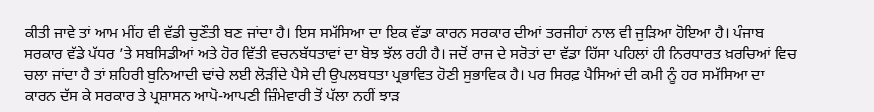ਕੀਤੀ ਜਾਵੇ ਤਾਂ ਆਮ ਮੀਂਹ ਵੀ ਵੱਡੀ ਚੁਣੌਤੀ ਬਣ ਜਾਂਦਾ ਹੈ। ਇਸ ਸਮੱਸਿਆ ਦਾ ਇਕ ਵੱਡਾ ਕਾਰਨ ਸਰਕਾਰ ਦੀਆਂ ਤਰਜੀਹਾਂ ਨਾਲ ਵੀ ਜੁੜਿਆ ਹੋਇਆ ਹੈ। ਪੰਜਾਬ ਸਰਕਾਰ ਵੱਡੇ ਪੱਧਰ ’ਤੇ ਸਬਸਿਡੀਆਂ ਅਤੇ ਹੋਰ ਵਿੱਤੀ ਵਚਨਬੱਧਤਾਵਾਂ ਦਾ ਬੋਝ ਝੱਲ ਰਹੀ ਹੈ। ਜਦੋਂ ਰਾਜ ਦੇ ਸਰੋਤਾਂ ਦਾ ਵੱਡਾ ਹਿੱਸਾ ਪਹਿਲਾਂ ਹੀ ਨਿਰਧਾਰਤ ਖ਼ਰਚਿਆਂ ਵਿਚ ਚਲਾ ਜਾਂਦਾ ਹੈ ਤਾਂ ਸ਼ਹਿਰੀ ਬੁਨਿਆਦੀ ਢਾਂਚੇ ਲਈ ਲੋੜੀਂਦੇ ਪੈਸੇ ਦੀ ਉਪਲਬਧਤਾ ਪ੍ਰਭਾਵਿਤ ਹੋਣੀ ਸੁਭਾਵਿਕ ਹੈ। ਪਰ ਸਿਰਫ਼ ਪੈਸਿਆਂ ਦੀ ਕਮੀ ਨੂੰ ਹਰ ਸਮੱਸਿਆ ਦਾ ਕਾਰਨ ਦੱਸ ਕੇ ਸਰਕਾਰ ਤੇ ਪ੍ਰਸ਼ਾਸਨ ਆਪੋ-ਆਪਣੀ ਜ਼ਿੰਮੇਵਾਰੀ ਤੋਂ ਪੱਲਾ ਨਹੀਂ ਝਾੜ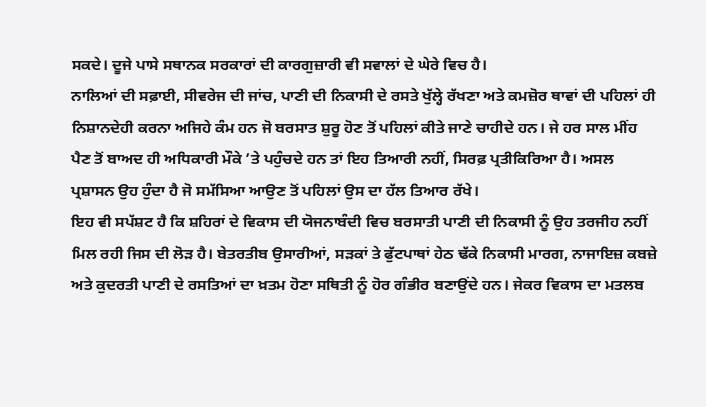ਸਕਦੇ। ਦੂਜੇ ਪਾਸੇ ਸਥਾਨਕ ਸਰਕਾਰਾਂ ਦੀ ਕਾਰਗੁਜ਼ਾਰੀ ਵੀ ਸਵਾਲਾਂ ਦੇ ਘੇਰੇ ਵਿਚ ਹੈ।
ਨਾਲਿਆਂ ਦੀ ਸਫ਼ਾਈ, ਸੀਵਰੇਜ ਦੀ ਜਾਂਚ, ਪਾਣੀ ਦੀ ਨਿਕਾਸੀ ਦੇ ਰਸਤੇ ਖੁੱਲ੍ਹੇ ਰੱਖਣਾ ਅਤੇ ਕਮਜ਼ੋਰ ਥਾਵਾਂ ਦੀ ਪਹਿਲਾਂ ਹੀ ਨਿਸ਼ਾਨਦੇਹੀ ਕਰਨਾ ਅਜਿਹੇ ਕੰਮ ਹਨ ਜੋ ਬਰਸਾਤ ਸ਼ੁਰੂ ਹੋਣ ਤੋਂ ਪਹਿਲਾਂ ਕੀਤੇ ਜਾਣੇ ਚਾਹੀਦੇ ਹਨ। ਜੇ ਹਰ ਸਾਲ ਮੀਂਹ ਪੈਣ ਤੋਂ ਬਾਅਦ ਹੀ ਅਧਿਕਾਰੀ ਮੌਕੇ ’ਤੇ ਪਹੁੰਚਦੇ ਹਨ ਤਾਂ ਇਹ ਤਿਆਰੀ ਨਹੀਂ, ਸਿਰਫ਼ ਪ੍ਰਤੀਕਿਰਿਆ ਹੈ। ਅਸਲ ਪ੍ਰਸ਼ਾਸਨ ਉਹ ਹੁੰਦਾ ਹੈ ਜੋ ਸਮੱਸਿਆ ਆਉਣ ਤੋਂ ਪਹਿਲਾਂ ਉਸ ਦਾ ਹੱਲ ਤਿਆਰ ਰੱਖੇ।
ਇਹ ਵੀ ਸਪੱਸ਼ਟ ਹੈ ਕਿ ਸ਼ਹਿਰਾਂ ਦੇ ਵਿਕਾਸ ਦੀ ਯੋਜਨਾਬੰਦੀ ਵਿਚ ਬਰਸਾਤੀ ਪਾਣੀ ਦੀ ਨਿਕਾਸੀ ਨੂੰ ਉਹ ਤਰਜੀਹ ਨਹੀਂ ਮਿਲ ਰਹੀ ਜਿਸ ਦੀ ਲੋੜ ਹੈ। ਬੇਤਰਤੀਬ ਉਸਾਰੀਆਂ, ਸੜਕਾਂ ਤੇ ਫੁੱਟਪਾਥਾਂ ਹੇਠ ਢੱਕੇ ਨਿਕਾਸੀ ਮਾਰਗ, ਨਾਜਾਇਜ਼ ਕਬਜ਼ੇ ਅਤੇ ਕੁਦਰਤੀ ਪਾਣੀ ਦੇ ਰਸਤਿਆਂ ਦਾ ਖ਼ਤਮ ਹੋਣਾ ਸਥਿਤੀ ਨੂੰ ਹੋਰ ਗੰਭੀਰ ਬਣਾਉਂਦੇ ਹਨ। ਜੇਕਰ ਵਿਕਾਸ ਦਾ ਮਤਲਬ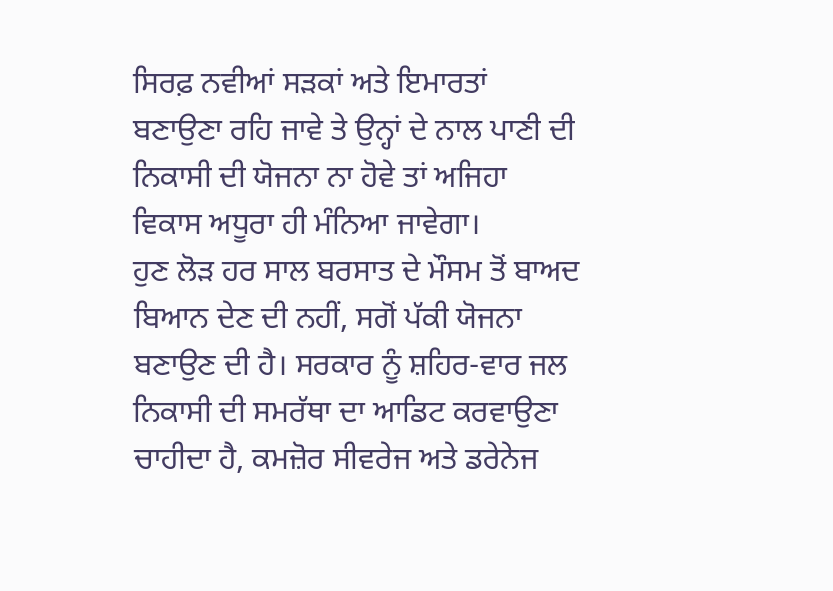ਸਿਰਫ਼ ਨਵੀਆਂ ਸੜਕਾਂ ਅਤੇ ਇਮਾਰਤਾਂ ਬਣਾਉਣਾ ਰਹਿ ਜਾਵੇ ਤੇ ਉਨ੍ਹਾਂ ਦੇ ਨਾਲ ਪਾਣੀ ਦੀ ਨਿਕਾਸੀ ਦੀ ਯੋਜਨਾ ਨਾ ਹੋਵੇ ਤਾਂ ਅਜਿਹਾ ਵਿਕਾਸ ਅਧੂਰਾ ਹੀ ਮੰਨਿਆ ਜਾਵੇਗਾ।
ਹੁਣ ਲੋੜ ਹਰ ਸਾਲ ਬਰਸਾਤ ਦੇ ਮੌਸਮ ਤੋਂ ਬਾਅਦ ਬਿਆਨ ਦੇਣ ਦੀ ਨਹੀਂ, ਸਗੋਂ ਪੱਕੀ ਯੋਜਨਾ ਬਣਾਉਣ ਦੀ ਹੈ। ਸਰਕਾਰ ਨੂੰ ਸ਼ਹਿਰ-ਵਾਰ ਜਲ ਨਿਕਾਸੀ ਦੀ ਸਮਰੱਥਾ ਦਾ ਆਡਿਟ ਕਰਵਾਉਣਾ ਚਾਹੀਦਾ ਹੈ, ਕਮਜ਼ੋਰ ਸੀਵਰੇਜ ਅਤੇ ਡਰੇਨੇਜ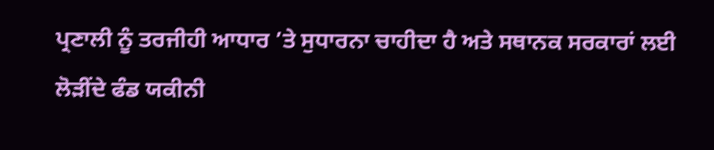ਪ੍ਰਣਾਲੀ ਨੂੰ ਤਰਜੀਹੀ ਆਧਾਰ ’ਤੇ ਸੁਧਾਰਨਾ ਚਾਹੀਦਾ ਹੈ ਅਤੇ ਸਥਾਨਕ ਸਰਕਾਰਾਂ ਲਈ ਲੋੜੀਂਦੇ ਫੰਡ ਯਕੀਨੀ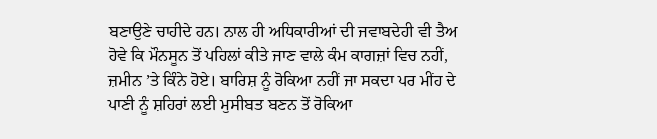ਬਣਾਉਣੇ ਚਾਹੀਦੇ ਹਨ। ਨਾਲ ਹੀ ਅਧਿਕਾਰੀਆਂ ਦੀ ਜਵਾਬਦੇਹੀ ਵੀ ਤੈਅ ਹੋਵੇ ਕਿ ਮੌਨਸੂਨ ਤੋਂ ਪਹਿਲਾਂ ਕੀਤੇ ਜਾਣ ਵਾਲੇ ਕੰਮ ਕਾਗਜ਼ਾਂ ਵਿਚ ਨਹੀਂ, ਜ਼ਮੀਨ ’ਤੇ ਕਿੰਨੇ ਹੋਏ। ਬਾਰਿਸ਼ ਨੂੰ ਰੋਕਿਆ ਨਹੀਂ ਜਾ ਸਕਦਾ ਪਰ ਮੀਂਹ ਦੇ ਪਾਣੀ ਨੂੰ ਸ਼ਹਿਰਾਂ ਲਈ ਮੁਸੀਬਤ ਬਣਨ ਤੋਂ ਰੋਕਿਆ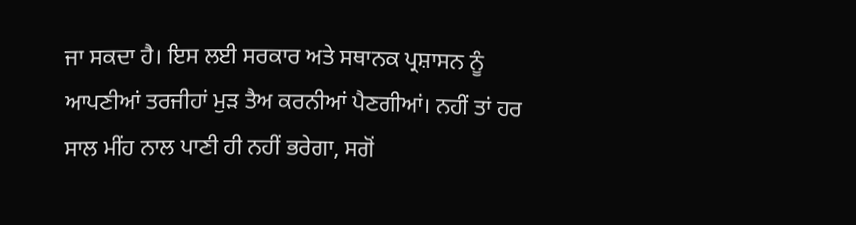ਜਾ ਸਕਦਾ ਹੈ। ਇਸ ਲਈ ਸਰਕਾਰ ਅਤੇ ਸਥਾਨਕ ਪ੍ਰਸ਼ਾਸਨ ਨੂੰ ਆਪਣੀਆਂ ਤਰਜੀਹਾਂ ਮੁੜ ਤੈਅ ਕਰਨੀਆਂ ਪੈਣਗੀਆਂ। ਨਹੀਂ ਤਾਂ ਹਰ ਸਾਲ ਮੀਂਹ ਨਾਲ ਪਾਣੀ ਹੀ ਨਹੀਂ ਭਰੇਗਾ, ਸਗੋਂ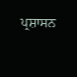ਪ੍ਰਸ਼ਾਸਨ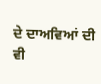ਦੇ ਦਾਅਵਿਆਂ ਦੀ ਵੀ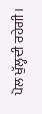ਪੋਲ ਖੁੱਲ੍ਹਦੀ ਰਹੇਗੀ।